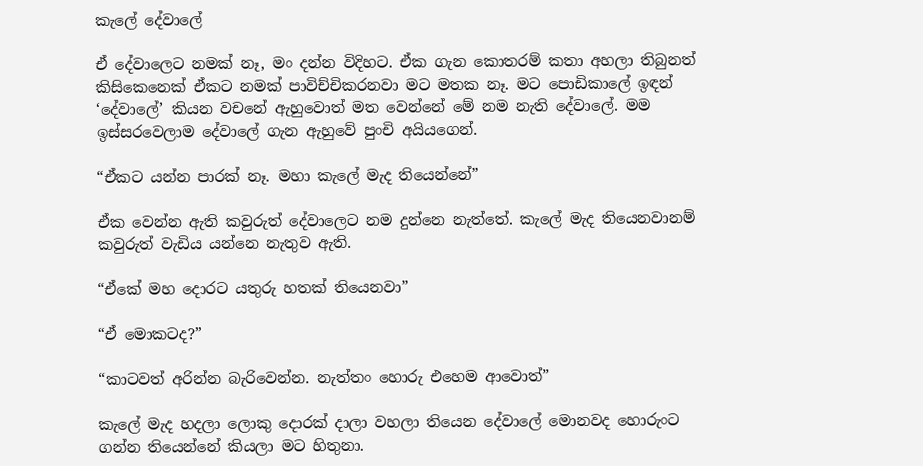කැලේ දේවාලේ

ඒ දේවාලෙට නමක් නෑ, මං දන්න විදිහට. ඒක ගැන කොතරම් කතා අහලා තිබුනත් කිසිකෙනෙක් ඒකට නමක් පාවිච්චිකරනවා මට මතක නෑ. මට පොඩිකාලේ ඉඳන් ‘දේවාලේ’ කියන වචනේ ඇහුවොත් මත වෙන්නේ මේ නම නැති දේවාලේ. මම ඉස්සරවෙලාම දේවාලේ ගැන ඇහුවේ පුංචි අයියගෙන්.

“ඒකට යන්න පාරක් නෑ. මහා කැලේ මැද තියෙන්නේ”

ඒක වෙන්න ඇති කවුරුත් දේවාලෙට නම දුන්නෙ නැත්තේ. කැලේ මැද තියෙනවානම් කවුරුත් වැඩිය යන්නෙ නැතුව ඇති.

“ඒකේ මහ දොරට යතුරු හතක් තියෙනවා”

“ඒ මොකටද?”

“කාටවත් අරින්න බැරිවෙන්න. නැත්තං හොරු එහෙම ආවොත්”

කැලේ මැද හදලා ලොකු දොරක් දාලා වහලා තියෙන දේවාලේ මොනවද හොරුංට ගන්න තියෙන්නේ කියලා මට හිතුනා.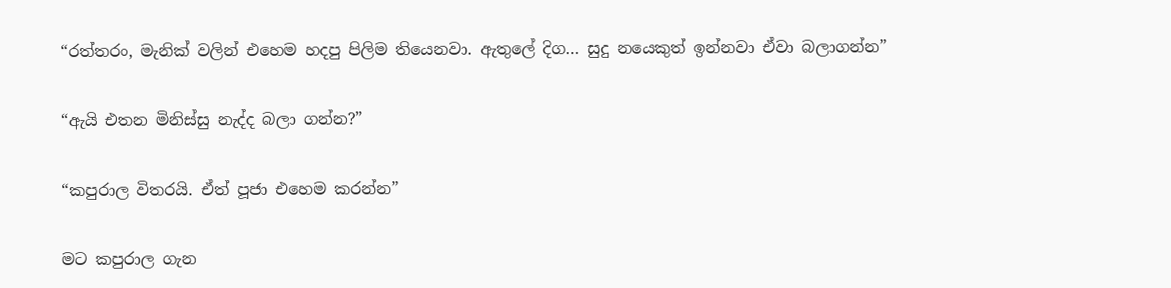“රත්තරං, මැනික් වලින් එහෙම හදපු පිලිම තියෙනවා. ඇතුලේ දිග… සුදු නයෙකුත් ඉන්නවා ඒවා බලාගන්න”

“ඇයි එතන මිනිස්සු නැද්ද බලා ගන්න?”

“කපුරාල විතරයි. ඒත් පූජා එහෙම කරන්න”

මට කපුරාල ගැන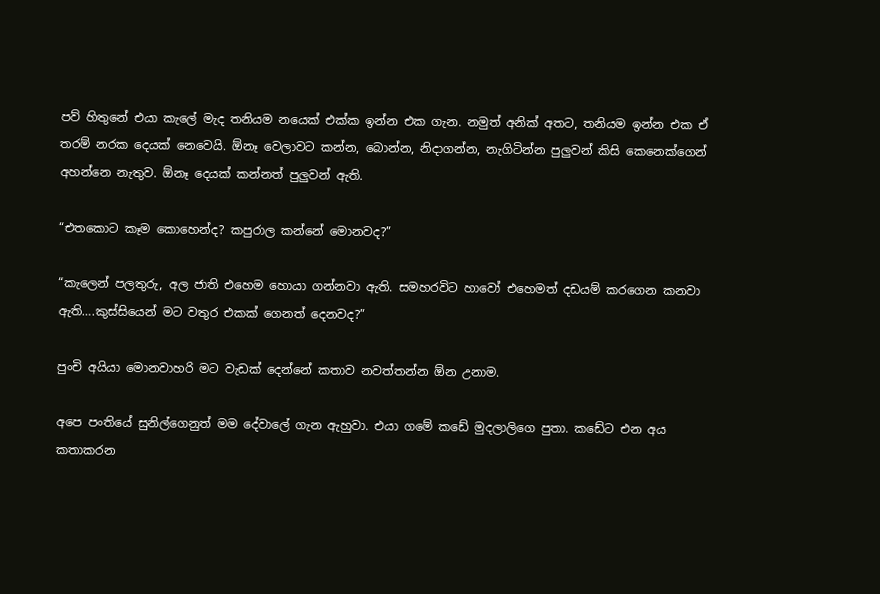පව් හිතුනේ එයා කැලේ මැද තනියම නයෙක් එක්ක ඉන්න එක ගැන. නමුත් අනික් අතට, තනියම ඉන්න එක ඒ තරම් නරක දෙයක් නෙවෙයි. ඕනෑ වෙලාවට කන්න, බොන්න, නිදාගන්න, නැගිටින්න පුලුවන් කිසි කෙනෙක්ගෙන් අහන්නෙ නැතුව. ඕනෑ දෙයක් කන්නත් පුලුවන් ඇති.

“එතකොට කෑම කොහෙන්ද? කපුරාල කන්නේ මොනවද?”

“කැලෙන් පලතුරු, අල ජාති එහෙම හොයා ගන්නවා ඇති. සමහරවිට හාවෝ එහෙමත් දඩයම් කරගෙන කනවා ඇති….කුස්සියෙන් මට වතුර එකක් ගෙනත් දෙනවද?”

පුංචි අයියා මොනවාහරි මට වැඩක් දෙන්නේ කතාව නවත්තන්න ඕන උනාම.

අපෙ පංතියේ සුනිල්ගෙනුත් මම දේවාලේ ගැන ඇහුවා. එයා ගමේ කඩේ මුදලාලිගෙ පුතා. කඩේට එන අය කතාකරන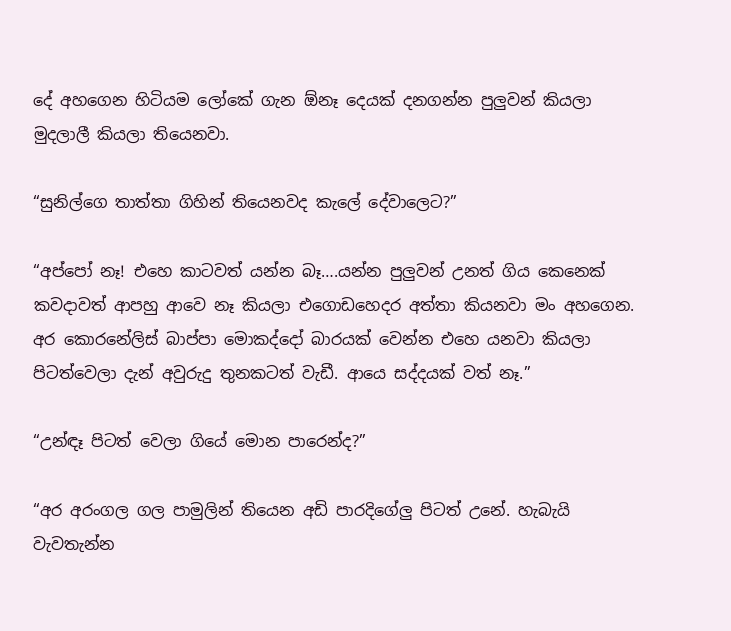දේ අහගෙන හිටියම ලෝකේ ගැන ඕනෑ දෙයක් දනගන්න පුලුවන් කියලා මුදලාලී කියලා තියෙනවා.

“සුනිල්ගෙ තාත්තා ගිහින් තියෙනවද කැලේ දේවාලෙට?”

“අප්පෝ නෑ! එහෙ කාටවත් යන්න බෑ….යන්න පුලුවන් උනත් ගිය කෙනෙක් කවදාවත් ආපහු ආවෙ නෑ කියලා එගොඩහෙදර අත්තා කියනවා මං අහගෙන. අර කොරනේලිස් බාප්පා මොකද්දෝ බාරයක් වෙන්න එහෙ යනවා කියලා පිටත්වෙලා දැන් අවුරුදු තුනකටත් වැඩී. ආයෙ සද්දයක් වත් නෑ.”

“උන්ඳෑ පිටත් වෙලා ගියේ මොන පාරෙන්ද?”

“අර අරංගල ගල පාමුලින් තියෙන අඩි පාරදිගේලු පිටත් උනේ. හැබැයි වැවතැන්න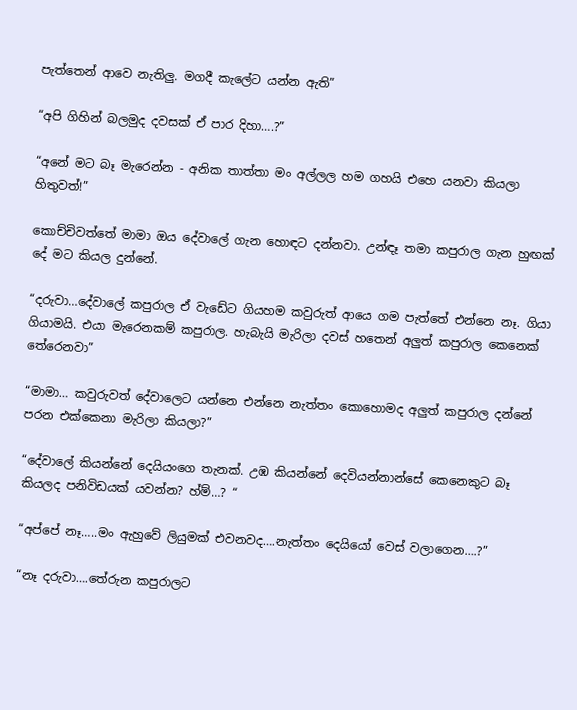පැත්තෙන් ආවෙ නැතිලු. මගදී කැලේට යන්න ඇති”

“අපි ගිහින් බලමුද දවසක් ඒ පාර දිහා….?”

“අනේ මට බෑ මැරෙන්න - අනික තාත්තා මං අල්ලල හම ගහයි එහෙ යනවා කියලා හිතුවත්!”

කොච්චිවත්තේ මාමා ඔය දේවාලේ ගැන හොඳට දන්නවා. උන්ඳෑ තමා කපුරාල ගැන හුඟක් දේ මට කියල දුන්නේ.

“දරුවා…දේවාලේ කපුරාල ඒ වැඩේට ගියහම කවුරුත් ආයෙ ගම පැත්තේ එන්නෙ නෑ. ගියා ගියාමයි. එයා මැරෙනකම් කපුරාල. හැබැයි මැරිලා දවස් හතෙන් අලුත් කපුරාල කෙනෙක් තේරෙනවා”

“මාමා… කවුරුවත් දේවාලෙට යන්නෙ එන්නෙ නැත්තං කොහොමද අලුත් කපුරාල දන්නේ පරන එක්කෙනා මැරිලා කියලා?”

“දේවාලේ කියන්නේ දෙයියංගෙ තැනක්. උඹ කියන්නේ දෙවියන්නාන්සේ කෙනෙකුට බෑ කියලද පනිවිඩයක් යවන්න? හ්ම්…? “

“අප්පේ නෑ…..මං ඇහුවේ ලියුමක් එවනවද….නැත්තං දෙයියෝ වෙස් වලාගෙන….?”

“නෑ දරුවා….තේරුන කපුරාලට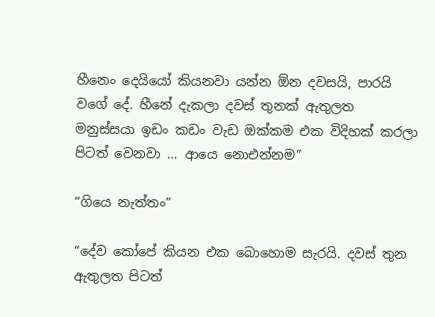හීනෙං දෙයියෝ කියනවා යන්න ඕන දවසයි, පාරයි වගේ දේ. හීනේ දැකලා දවස් තුනක් ඇතුලත මනුස්සයා ඉඩං කඩං වැඩ ඔක්කම එක විදිහක් කරලා පිටත් වෙනවා … ආයෙ නොඑන්නම”

“ගියෙ නැත්තං”

“දේව කෝපේ කියන එක බොහොම සැරයි. දවස් තුන ඇතුලත පිටත්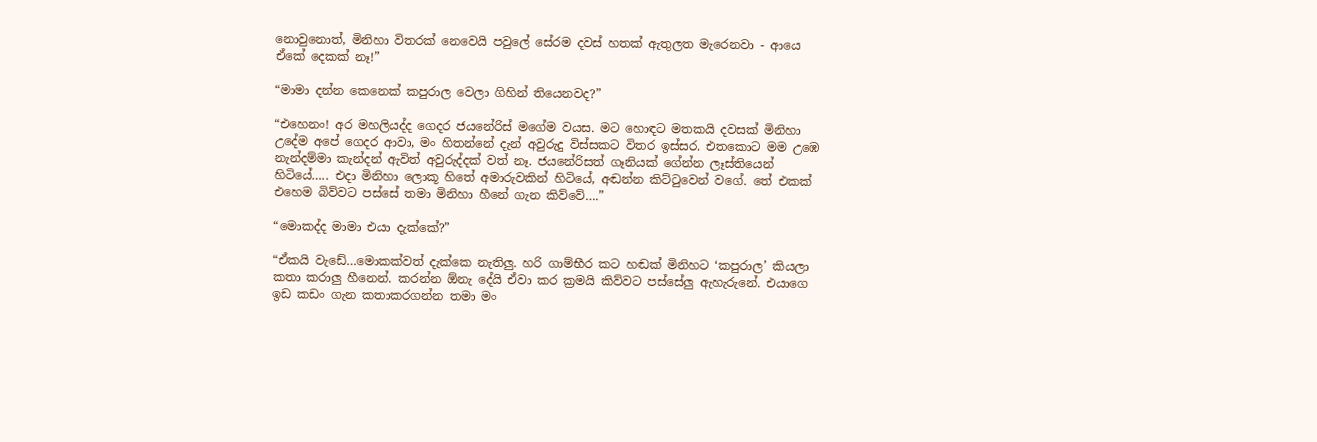නොවුනොත්, මිනිහා විතරක් නෙවෙයි පවුලේ සේරම දවස් හතක් ඇතුලත මැරෙනවා - ආයෙ ඒකේ දෙකක් නෑ!”

“මාමා දන්න කෙනෙක් කපුරාල වෙලා ගිහින් තියෙනවද?”

“එහෙනං! අර මහලියද්ද ගෙදර ජයනේරිස් මගේම වයස. මට හොඳට මතකයි දවසක් මිනිහා උදේම අපේ ගෙදර ආවා, මං හිතන්නේ දැන් අවුරුදු විස්සකට විතර ඉස්සර. එතකොට මම උඹෙ නැන්දම්මා කැන්දන් ඇවිත් අවුරුද්දක් වත් නෑ. ජයනේරිසත් ගෑනියක් ගේන්න ලෑස්තියෙන් හිටියේ….. එදා මිනිහා ලොකූ හිතේ අමාරුවකින් හිටියේ, අඬන්න කිට්ටුවෙන් වගේ. තේ එකක් එහෙම බිව්වට පස්සේ තමා මිනිහා හීනේ ගැන කිව්වේ….”

“මොකද්ද මාමා එයා දැක්කේ?”

“ඒකයි වැඩේ…මොකක්වත් දැක්කෙ නැතිලු. හරි ගාම්භීර කට හඬක් මිනිහට ‘කපුරාල’ කියලා කතා කරාලු හීනෙන්. කරන්න ඕනැ දේයි ඒවා කර ක්‍රමයි කිව්වට පස්සේලු ඇහැරුනේ. එයාගෙ ඉඩ කඩං ගැන කතාකරගන්න තමා මං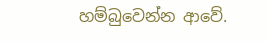හම්බුවෙන්න ආවේ.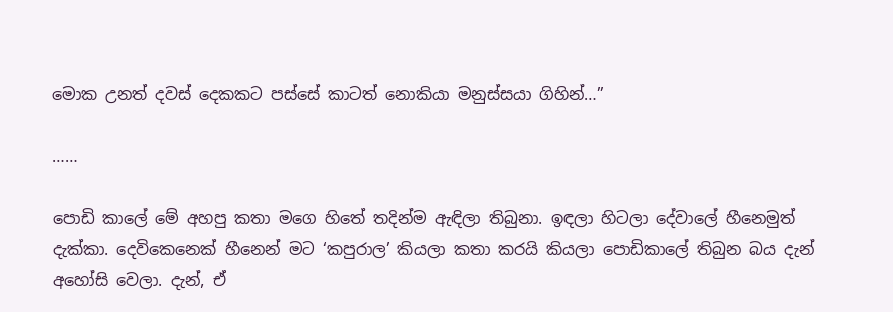මොක උනත් දවස් දෙකකට පස්සේ කාටත් නොකියා මනුස්සයා ගිහින්…”

……

පොඩි කාලේ මේ අහපු කතා මගෙ හිතේ තදින්ම ඇඳිලා තිබුනා. ඉඳලා හිටලා දේවාලේ හීනෙමුත් දැක්කා. දෙවිකෙනෙක් හීනෙන් මට ‘කපුරාල’ කියලා කතා කරයි කියලා පොඩිකාලේ තිබුන බය දැන් අහෝසි වෙලා. දැන්, ඒ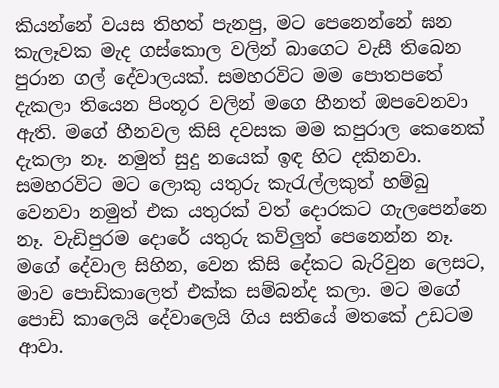කියන්නේ වයස තිහත් පැනපු, මට පෙනෙන්නේ ඝන කැලෑවක මැද ගස්කොල වලින් බාගෙට වැසී තිබෙන පුරාන ගල් දේවාලයක්. සමහරවිට මම පොතපතේ දැකලා තියෙන පිංතූර වලින් මගෙ හීනත් ඔපවෙනවා ඇති. මගේ හීනවල කිසි දවසක මම කපුරාල කෙනෙක් දැකලා නෑ. නමුත් සුදු නයෙක් ඉඳ හිට දකිනවා. සමහරවිට මට ලොකු යතුරු කැරැල්ලකුත් හම්බු වෙනවා නමුත් එක යතුරක් වත් දොරකට ගැලපෙන්නෙ නෑ. වැඩිපුරම දොරේ යතුරු කව්ලුත් පෙනෙන්න නෑ. මගේ දේවාල සිහින, වෙන කිසි දේකට බැරිවුන ලෙසට, මාව පොඩිකාලෙත් එක්ක සම්බන්ද කලා. මට මගේ පොඩි කාලෙයි දේවාලෙයි ගිය සතියේ මතකේ උඩටම ආවා.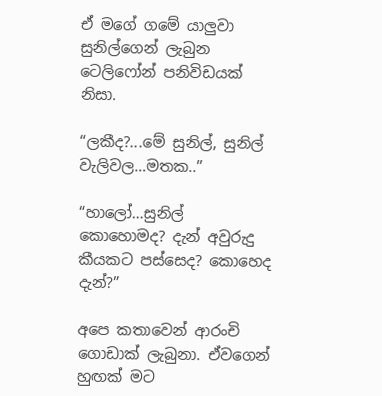ඒ මගේ ගමේ යාලුවා සුනිල්ගෙන් ලැබුන ටෙලිෆෝන් පනිවිඩයක් නිසා.

“ලකීද?...මේ සුනිල්, සුනිල් වැලිවල…මතක..”

“හාලෝ…සුනිල් කොහොමද? දැන් අවුරුදු කීයකට පස්සෙද? කොහෙද දැන්?”

අපෙ කතාවෙන් ආරංචි ගොඩාක් ලැබුනා. ඒවගෙන් හුඟක් මට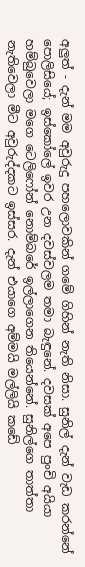අලුත් - දැන් මම අවුරුදු පහලොවකින් ගමේ ගිහින් නැති නිසා. සුනිල් දැන් වැඩ කරන්නේ පොලිසියේ; ඉස්කෝලේ ඉවර උන දවස්වලම තමා බැඳුනේ. දවසක් අපෙ පුංචි අයියා හම්බුවෙලා මගෙ ටෙලිෆෝන් නොම්බරේ ඉල්ලාගෙන තියෙන්නේ. සුනිල්ගෙ තාත්තා නැතිවෙලා මීට අවුරුද්දකට ඉස්සර. දැන් එයාගෙ අම්මයි මල්ලියි කඩේ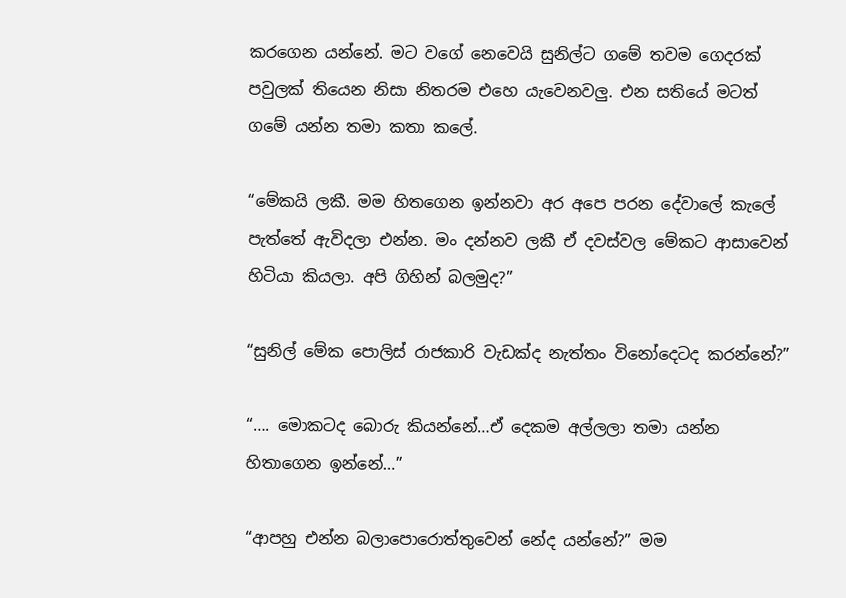කරගෙන යන්නේ. මට වගේ නෙවෙයි සුනිල්ට ගමේ තවම ගෙදරක් පවුලක් තියෙන නිසා නිතරම එහෙ යැවෙනවලු. එන සතියේ මටත් ගමේ යන්න තමා කතා කලේ.

“මේකයි ලකී. මම හිතගෙන ඉන්නවා අර අපෙ පරන දේවාලේ කැලේ පැත්තේ ඇවිදලා එන්න. මං දන්නව ලකී ඒ දවස්වල මේකට ආසාවෙන් හිටියා කියලා. අපි ගිහින් බලමුද?”

“සුනිල් මේක පොලිස් රාජකාරි වැඩක්ද නැත්තං විනෝදෙටද කරන්නේ?”

“…. මොකටද බොරු කියන්නේ…ඒ දෙකම අල්ලලා තමා යන්න හිතාගෙන ඉන්නේ…”

“ආපහු එන්න බලාපොරොත්තුවෙන් නේද යන්නේ?” මම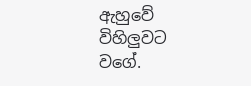ඇහුවේ විහිලුවට වගේ.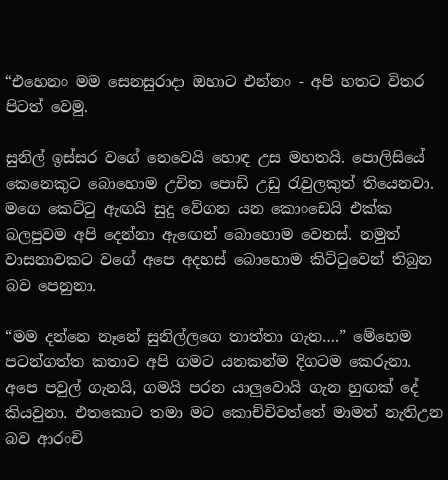“එහෙනං මම සෙනසුරාදා ඔහාට එන්නං - අපි හතට විතර පිටත් වෙමු.

සුනිල් ඉස්සර වගේ නෙවෙයි හොඳ උස මහතයි. පොලිසියේ කෙනෙකුට බොහොම උචිත පොඩි උඩු රැවුලකුත් තියෙනවා. මගෙ කෙට්ටු ඇඟයි සුදු වේගන යන කොංඩෙයි එක්ක බලපුවම අපි දෙන්නා ඇඟෙන් බොහොම වෙනස්. නමුත් වාසනාවකට වගේ අපෙ අදහස් බොහොම කිට්ටුවෙන් තිබුන බව පෙනුනා.

“මම දන්නෙ නෑනේ සුනිල්ලගෙ තාත්තා ගැන….” මේහෙම පටන්ගත්ත කතාව අපි ගමට යනකන්ම දිගටම කෙරුනා. අපෙ පවුල් ගැනයි, ගමයි පරන යාලුවොයි ගැන හුඟක් දේ කියවුනා. එතකොට තමා මට කොච්චිවත්තේ මාමත් නැතිඋන බව ආරංචි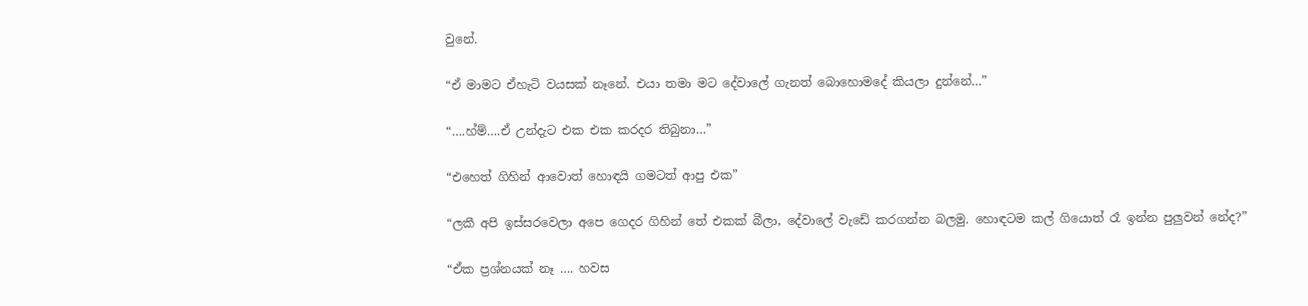වුනේ.

“ඒ මාමට ඒහැටි වයසක් නෑනේ. එයා තමා මට දේවාලේ ගැනත් බොහොමදේ කියලා දුන්නේ…”

“….හ්ම්….ඒ උන්දැට එක එක කරදර තිබුනා…”

“එහෙත් ගිහින් ආවොත් හොඳයි ගමටත් ආපු එක”

“ලකී අපි ඉස්සරවෙලා අපෙ ගෙදර ගිහින් තේ එකක් බීලා, දේවාලේ වැඩේ කරගන්න බලමු. හොඳටම කල් ගියොත් රෑ ඉන්න පුලුවන් නේද?”

“ඒක ප්‍රශ්නයක් නෑ …. හවස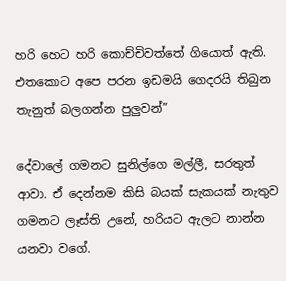හරි හෙට හරි කොච්චිවත්තේ ගියොත් ඇති. එතකොට අපෙ පරන ඉඩමයි ගෙදරයි තිබුන තැනුත් බලගන්න පුලුවන්”

දේවාලේ ගමනට සුනිල්ගෙ මල්ලී, සරතුත් ආවා. ඒ දෙන්නම කිසි බයක් සැකයක් නැතුව ගමනට ලෑස්ති උනේ, හරියට ඇලට නාන්න යනවා වගේ.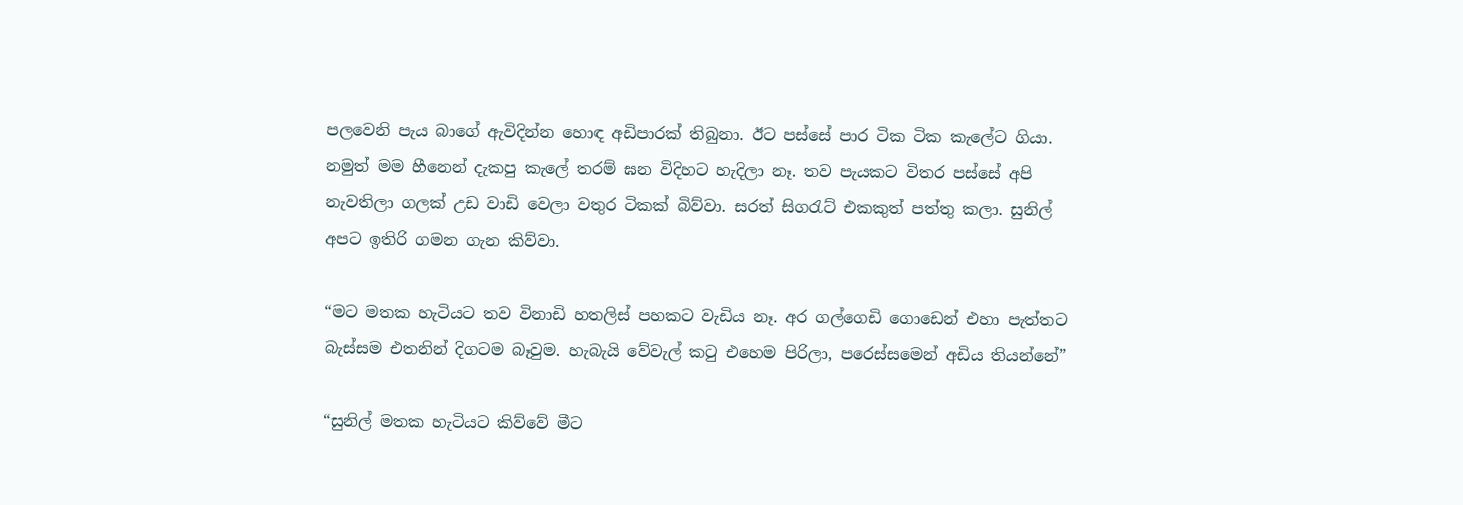පලවෙනි පැය බාගේ ඇවිදින්න හොඳ අඩිපාරක් තිබුනා. ඊට පස්සේ පාර ටික ටික කැලේට ගියා. නමුත් මම හීනෙන් දැකපු කැලේ තරම් ඝන විදිහට හැදිලා නෑ. තව පැයකට විතර පස්සේ අපි නැවතිලා ගලක් උඩ වාඩි වෙලා වතුර ටිකක් බිව්වා. සරත් සිගරැට් එකකුත් පත්තු කලා. සුනිල් අපට ඉතිරි ගමන ගැන කිව්වා.

“මට මතක හැටියට තව විනාඩි හතලිස් පහකට වැඩිය නෑ. අර ගල්ගෙඩි ගොඩෙන් එහා පැත්තට බැස්සම එතනින් දිගටම බෑවුම. හැබැයි වේවැල් කටු එහෙම පිරිලා, පරෙස්සමෙන් අඩිය තියන්නේ”

“සුනිල් මතක හැටියට කිව්වේ මීට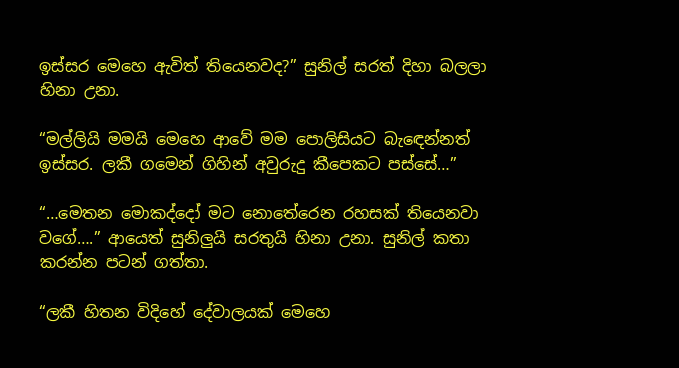ඉස්සර මෙහෙ ඇවිත් තියෙනවද?” සුනිල් සරත් දිහා බලලා හිනා උනා.

“මල්ලියි මමයි මෙහෙ ආවේ මම පොලිසියට බැඳෙන්නත් ඉස්සර. ලකී ගමෙන් ගිහින් අවුරුදු කීපෙකට පස්සේ…”

“…මෙතන මොකද්දෝ මට නොතේරෙන රහසක් තියෙනවා වගේ….” ආයෙත් සුනිලුයි සරතුයි හිනා උනා. සුනිල් කතා කරන්න පටන් ගත්තා.

“ලකී හිතන විදිහේ දේවාලයක් මෙහෙ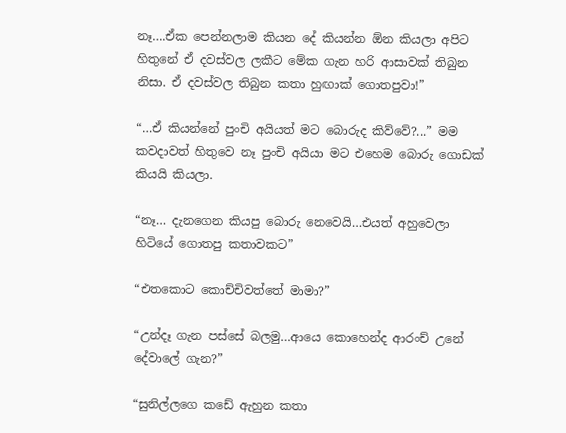නෑ….ඒක පෙන්නලාම කියන දේ කියන්න ඕන කියලා අපිට හිතුනේ ඒ දවස්වල ලකීට මේක ගැන හරි ආසාවක් තිබුන නිසා. ඒ දවස්වල තිබුන කතා හුඟාක් ගොතපුවා!”

“…ඒ කියන්නේ පුංචි අයියත් මට බොරුද කිව්වේ?...” මම කවදාවත් හිතුවෙ නෑ පුංචි අයියා මට එහෙම බොරු ගොඩක් කියයි කියලා.

“නෑ… දැනගෙන කියපු බොරු නෙවෙයි…එයත් අහුවෙලා හිටියේ ගොතපු කතාවකට”

“එතකොට කොච්චිවත්තේ මාමා?”

“උන්දෑ ගැන පස්සේ බලමු…ආයෙ කොහෙන්ද ආරංච් උනේ දේවාලේ ගැන?”

“සුනිල්ලගෙ කඩේ ඇහුන කතා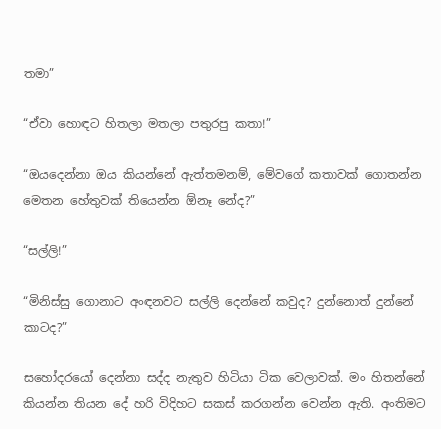තමා”

“ඒවා හොඳට හිතලා මතලා පතුරපු කතා!”

“ඔයදෙන්නා ඔය කියන්නේ ඇත්තමනම්, මේවගේ කතාවක් ගොතන්න මෙතන හේතුවක් තියෙන්න ඕනෑ නේද?”

“සල්ලි!”

“මිනිස්සු ගොනාට අංඳනවට සල්ලි දෙන්නේ කවුද? දුන්නොත් දුන්නේ කාටද?”

සහෝදරයෝ දෙන්නා සද්ද නැතුව හිටියා ටික වෙලාවක්. මං හිතන්නේ කියන්න තියන දේ හරි විදිහට සකස් කරගන්න වෙන්න ඇති. අංතිමට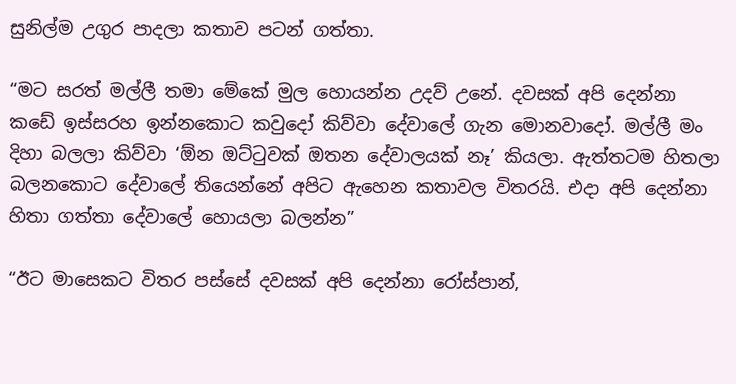සුනිල්ම උගුර පාදලා කතාව පටන් ගත්තා.

“මට සරත් මල්ලී තමා මේකේ මුල හොයන්න උදව් උනේ. දවසක් අපි දෙන්නා කඩේ ඉස්සරහ ඉන්නකොට කවුදෝ කිව්වා දේවාලේ ගැන මොනවාදෝ. මල්ලී මං දිහා බලලා කිව්වා ‘ඕන ඔට්ටුවක් ඔතන දේවාලයක් නෑ’ කියලා. ඇත්තටම හිතලා බලනකොට දේවාලේ තියෙන්නේ අපිට ඇහෙන කතාවල විතරයි. එදා අපි දෙන්නා හිතා ගත්තා දේවාලේ හොයලා බලන්න”

“ඊට මාසෙකට විතර පස්සේ දවසක් අපි දෙන්නා රෝස්පාන්,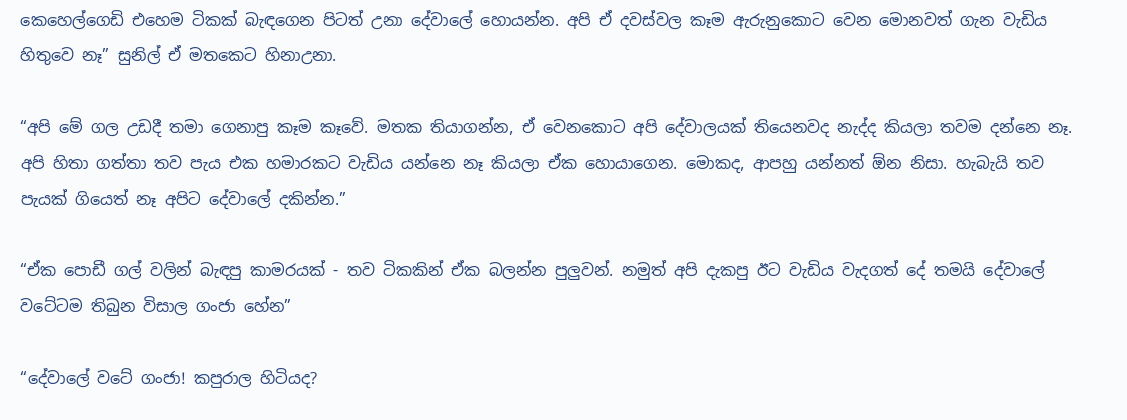කෙහෙල්ගෙඩි එහෙම ටිකක් බැඳගෙන පිටත් උනා දේවාලේ හොයන්න. අපි ඒ දවස්වල කෑම ඇරුනුකොට වෙන මොනවත් ගැන වැඩිය හිතුවෙ නෑ” සුනිල් ඒ මතකෙට හිනාඋනා.

“අපි මේ ගල උඩදී තමා ගෙනාපු කෑම කෑවේ. මතක තියාගන්න, ඒ වෙනකොට අපි දේවාලයක් තියෙනවද නැද්ද කියලා තවම දන්නෙ නෑ. අපි හිතා ගත්තා තව පැය එක හමාරකට වැඩිය යන්නෙ නෑ කියලා ඒක හොයාගෙන. මොකද, ආපහු යන්නත් ඕන නිසා. හැබැයි තව පැයක් ගියෙත් නෑ අපිට දේවාලේ දකින්න.”

“ඒක පොඩී ගල් වලින් බැඳපු කාමරයක් - තව ටිකකින් ඒක බලන්න පුලුවන්. නමුත් අපි දැකපු ඊට වැඩිය වැදගත් දේ තමයි දේවාලේ වටේටම තිබුන විසාල ගංජා හේන”

“දේවාලේ වටේ ගංජා! කපුරාල හිටියද?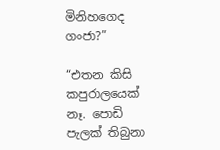මිනිහගෙද ගංජා?”

“එතන කිසි කපුරාලයෙක් නෑ. පොඩි පැලක් තිබුනා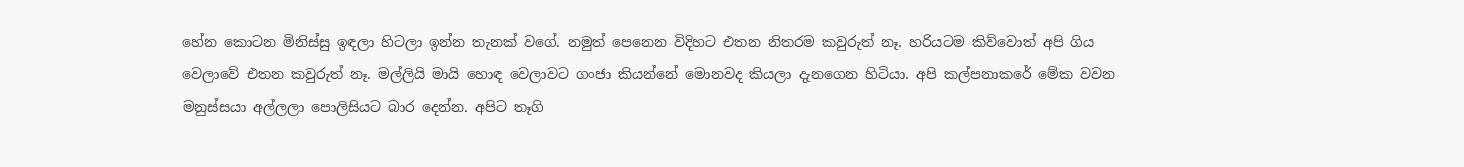හේන කොටන මිනිස්සු ඉඳලා හිටලා ඉන්න තැනක් වගේ. නමුත් පෙනෙන විදිහට එතන නිතරම කවුරුත් නෑ. හරියටම කිව්වොත් අපි ගිය වෙලාවේ එතන කවුරුත් නෑ. මල්ලියි මායි හොඳ වෙලාවට ගංජා කියන්නේ මොනවද කියලා දැනගෙන හිටියා. අපි කල්පනාකරේ මේක වවන මනුස්සයා අල්ලලා පොලිසියට බාර දෙන්න. අපිට තෑගි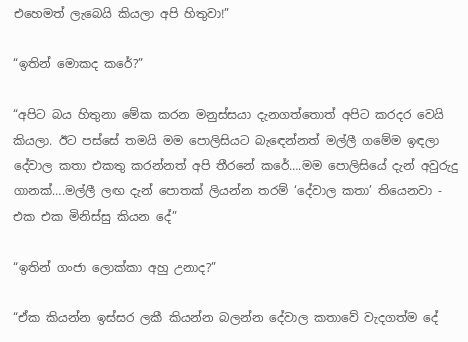එහෙමත් ලැබෙයි කියලා අපි හිතුවා!”

“ඉතින් මොකද කරේ?”

“අපිට බය හිතුනා මේක කරන මනුස්සයා දැනගත්තොත් අපිට කරදර වෙයි කියලා. ඊට පස්සේ තමයි මම පොලිසියට බැඳෙන්නත් මල්ලී ගමේම ඉඳලා දේවාල කතා එකතු කරන්නත් අපි තීරනේ කරේ….මම පොලිසියේ දැන් අවුරුදු ගානක්….මල්ලී ලඟ දැන් පොතක් ලියන්න තරම් ‘දේවාල කතා’ තියෙනවා - එක එක මිනිස්සු කියන දේ”

“ඉතින් ගංජා ලොක්කා අහු උනාද?”

“ඒක කියන්න ඉස්සර ලකී කියන්න බලන්න දේවාල කතාවේ වැදගත්ම දේ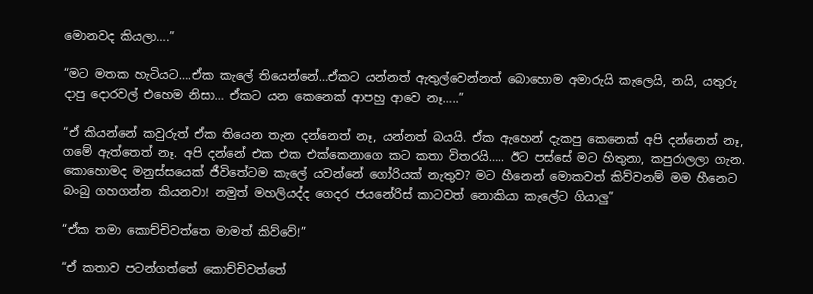මොනවද කියලා….”

“මට මතක හැටියට….ඒක කැලේ තියෙන්නේ…ඒකට යන්නත් ඇතුල්වෙන්නත් බොහොම අමාරුයි කැලෙයි, නයි, යතුරු දාපු දොරවල් එහෙම නිසා… ඒකට යන කෙනෙක් ආපහු ආවෙ නෑ…..”

“ඒ කියන්නේ කවුරුත් ඒක තියෙන තැන දන්නෙත් නෑ, යන්නත් බයයි. ඒක ඇහෙන් දැකපු කෙනෙක් අපි දන්නෙත් නෑ, ගමේ ඇත්තෙත් නෑ. අපි දන්නේ එක එක එක්කෙනාගෙ කට කතා විතරයි….. ඊට පස්සේ මට හිතුනා, කපුරාලලා ගැන. කොහොමද මනුස්සයෙක් ජීවිතේටම කැලේ යවන්නේ ගෝරියක් නැතුව? මට හීනෙන් මොකවත් කිව්වනම් මම හීනෙට බංබු ගහගන්න කියනවා! නමුත් මහලියද්ද ගෙදර ජයනේරිස් කාටවත් නොකියා කැලේට ගියාලු”

“ඒක තමා කොච්චිවත්තෙ මාමත් කිව්වේ!”

“ඒ කතාව පටන්ගත්තේ කොච්චිවත්තේ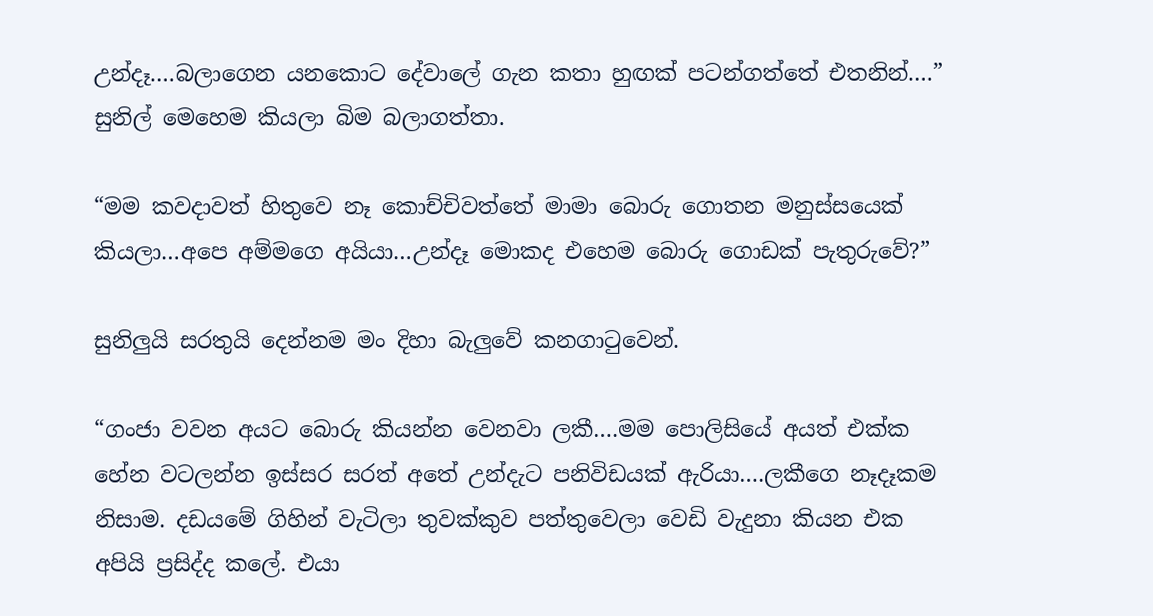උන්දෑ….බලාගෙන යනකොට දේවාලේ ගැන කතා හුඟක් පටන්ගත්තේ එතනින්….” සුනිල් මෙහෙම කියලා බිම බලාගත්තා.

“මම කවදාවත් හිතුවෙ නෑ කොච්චිවත්තේ මාමා බොරු ගොතන මනුස්සයෙක් කියලා…අපෙ අම්මගෙ අයියා…උන්දෑ මොකද එහෙම බොරු ගොඩක් පැතුරුවේ?”

සුනිලුයි සරතුයි දෙන්නම මං දිහා බැලුවේ කනගාටුවෙන්.

“ගංජා වවන අයට බොරු කියන්න වෙනවා ලකී….මම පොලිසියේ අයත් එක්ක හේන වටලන්න ඉස්සර සරත් අතේ උන්දැට පනිවිඩයක් ඇරියා….ලකීගෙ නෑදෑකම නිසාම. දඩයමේ ගිහින් වැටිලා තුවක්කුව පත්තුවෙලා වෙඩි වැදුනා කියන එක අපියි ප්‍රසිද්ද කලේ. එයා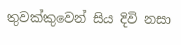තුවක්කුවෙන් සිය දිවි නසා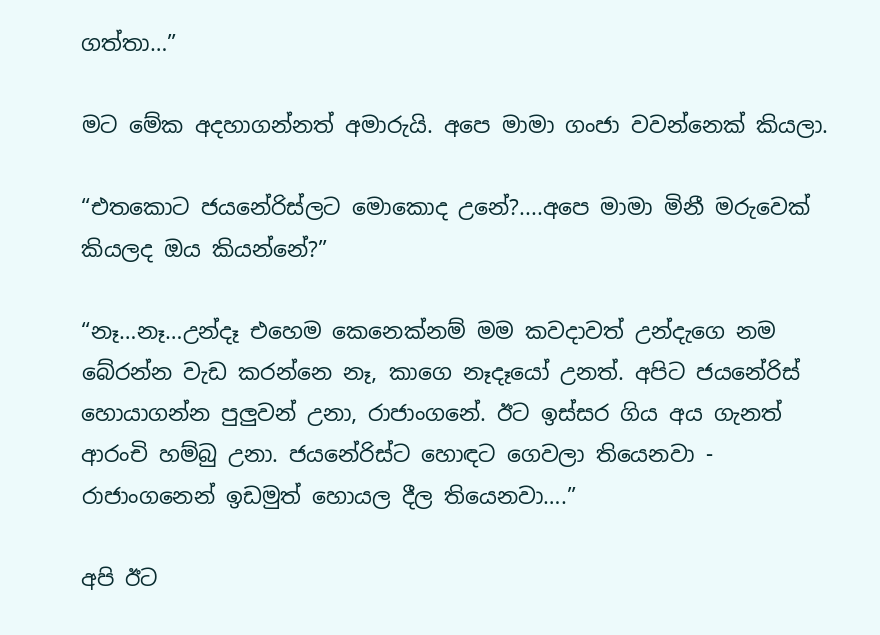ගත්තා…”

මට මේක අදහාගන්නත් අමාරුයි. අපෙ මාමා ගංජා වවන්නෙක් කියලා.

“එතකොට ජයනේරිස්ලට මොකොද උනේ?....අපෙ මාමා මිනී මරුවෙක් කියලද ඔය කියන්නේ?”

“නෑ…නෑ…උන්දෑ එහෙම කෙනෙක්නම් මම කවදාවත් උන්දැගෙ නම බේරන්න වැඩ කරන්නෙ නෑ, කාගෙ නෑදෑයෝ උනත්. අපිට ජයනේරිස් හොයාගන්න පුලුවන් උනා, රාජාංගනේ. ඊට ඉස්සර ගිය අය ගැනත් ආරංචි හම්බු උනා. ජයනේරිස්ට හොඳට ගෙවලා තියෙනවා - රාජාංගනෙන් ඉඩමුත් හොයල දීල තියෙනවා….”

අපි ඊට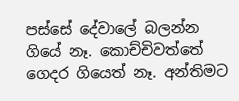පස්සේ දේවාලේ බලන්න ගියේ නෑ. කොච්චිවත්තේ ගෙදර ගියෙත් නෑ. අන්තිමට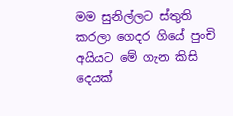මම සුනිල්ලට ස්තුති කරලා ගෙදර ගියේ පුංචි අයියට මේ ගැන කිසි දෙයක්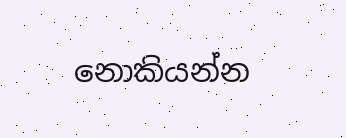නොකියන්න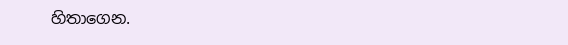හිතාගෙන.